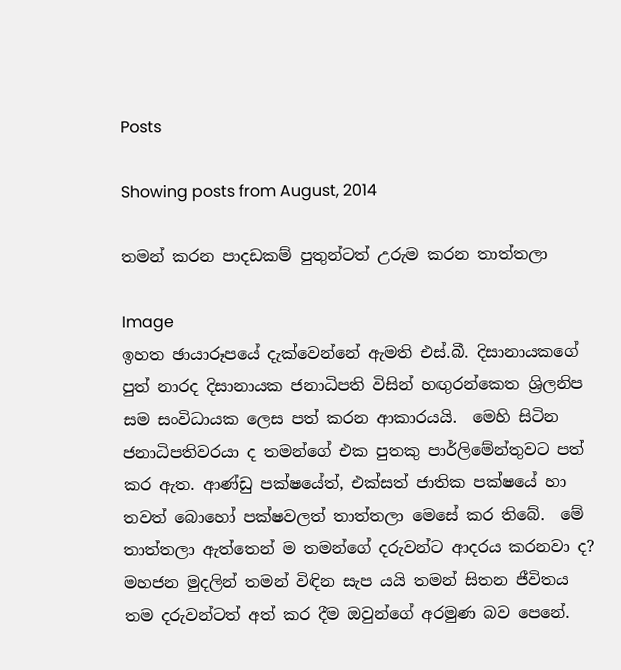Posts

Showing posts from August, 2014

තමන් කරන පාදඩකම් පුතුන්ටත් උරුම කරන තාත්තලා

Image
ඉහත ඡායාරූපයේ දැක්වෙන්නේ ඇමති එස්.බී. දිසානායකගේ පුත් නාරද දිසානායක ජනාධිපති විසින් හඟුරන්කෙත ශ්‍රිලනිප සම සංවිධායක ලෙස පත් කරන ආකාරයයි.  මෙහි සිටින ජනාධිපතිවරයා ද තමන්ගේ එක පුතකු පාර්ලිමේන්තුවට පත් කර ඇත. ආණ්ඩු පක්ෂයේත්, එක්සත් ජාතික පක්ෂයේ හා තවත් බොහෝ පක්ෂවලත් තාත්තලා මෙසේ කර තිබේ.  මේ තාත්තලා ඇත්තෙන් ම තමන්ගේ දරුවන්ට ආදරය කරනවා ද? මහජන මුදලින් තමන් විඳින සැප යයි තමන් සිතන ජීවිතය තම දරුවන්ටත් අත් කර දීම ඔවුන්ගේ අරමුණ බව පෙනේ.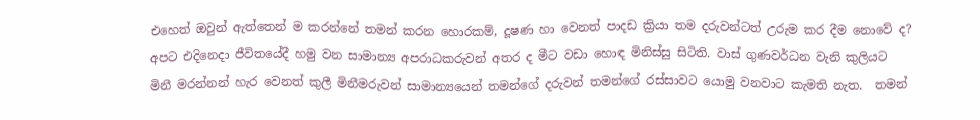එහෙත් ඔවුන් ඇත්තෙන් ම කරන්නේ තමන් කරන හොරකම්, දූෂණ හා වෙනත් පාදඩ ක්‍රියා තම දරුවන්ටත් උරුම කර දීම නොවේ ද? අපට එදිනෙදා ජීවිතයේදී හමු වන සාමාන්‍ය අපරාධකරුවන් අතර ද මීට වඩා හොඳ මිනිස්සු සිටිති. වාස් ගුණවර්ධන වැනි කුලියට මිනී මරන්නන් හැර වෙනත් කුලී මිනීමරුවන් සාමාන්‍යයෙන් තමන්ගේ දරුවන් තමන්ගේ රස්සාවට යොමු වනවාට කැමති නැත.  තමන්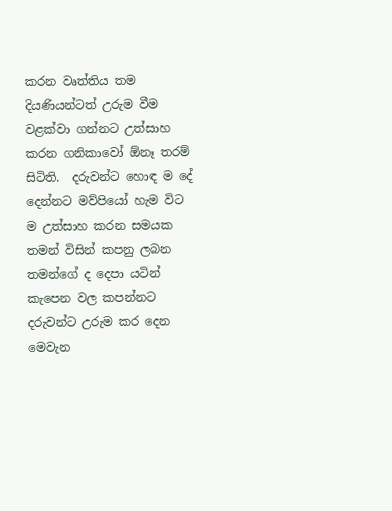කරන වෘත්තිය තම දියණියන්ටත් උරුම වීම වළක්වා ගන්නට උත්සාහ කරන ගනිකාවෝ ඕනෑ තරම් සිටිති.  දරුවන්ට හොඳ ම දේ දෙන්නට මව්පියෝ හැම විට ම උත්සාහ කරන සමයක තමන් විසින් කපනු ලබන තමන්ගේ ද දෙපා යටින් කැපෙන වල කපන්නට දරුවන්ට උරුම කර දෙන මෙවැන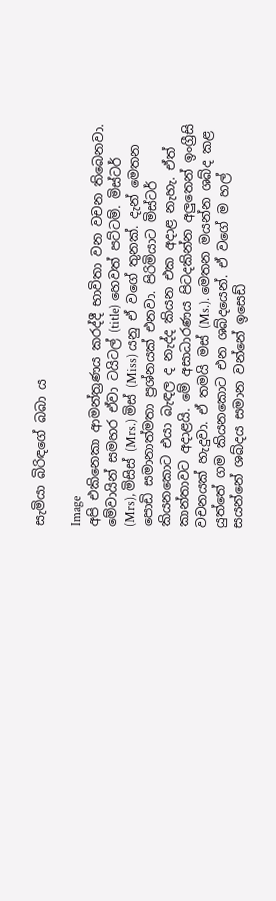සැමියා බිරිඳගේ බබා ය

Image
අපි එකිනෙකා ආමන්ත්‍රණය කරද්දී භාවිතා වන වචන තිබෙනවා. මේවායින් සමහර ඒවා ටයිටල් (title) හෙවත් පට්ටම්. මිස්ටර් (Mrs), මිසිස් (Mrs.) මිස් (Miss) යනු ඒ වගේ තුනක්. දැන් මෙතන පොඩි සමානාත්මතා ප්‍රශ්නයක් එනවා. පිරිමියාට මිස්ටර් කියනකොට එයා බැඳල ද නැද්ද කියන එක අදාළ නැහැ. ඒත් කාන්තාවට අදාළයි. මේ අසාධාරණය පිටදකින්න අලුතෙන් ඉංග්‍රීසි වචනයක් හැදුවා. ඒ තමයි මස් (Ms.). මෙතන මයන්න ශබ්ද කළ යුත්තේ ගම කියනකොට එන ශබ්දයෙන්. ඒ වගේ ම හල් සයන්නේ ශබ්දය සමාන වන්නේ ඉසෙඩ්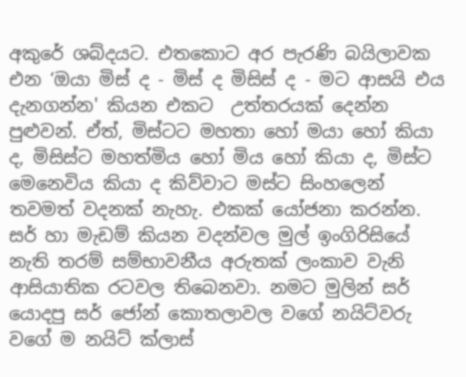අකුරේ ශබ්දයට. එතකොට අර පැරණි බයිලාවක එන ‘ඔයා මිස් ද - මිස් ද මිසිස් ද - මට ආසයි එය දැනගන්න' කියන එකට  උත්තරයක් දෙන්න පුළුවන්. ඒත්, මිස්ටට මහතා හෝ මයා හෝ කියා ද, මිසිස්ට මහත්මිය හෝ මිය හෝ කියා ද, මිස්ට මෙනෙවිය කියා ද කිව්වාට මස්ට සිංහලෙන් තවමත් වදනක් නැහැ. එකක් යෝජනා කරන්න. සර් හා මැඩම් කියන වදන්වල මුල් ඉංගිරිසියේ නැති තරම් සම්භාවනීය අරුතක් ලංකාව වැනි ආසියාතික රටවල තිබෙනවා. නමට මුලින් සර් යොදපු සර් ජෝන් කොතලාවල වගේ නයිට්වරු වගේ ම නයිට් ක්ලාස්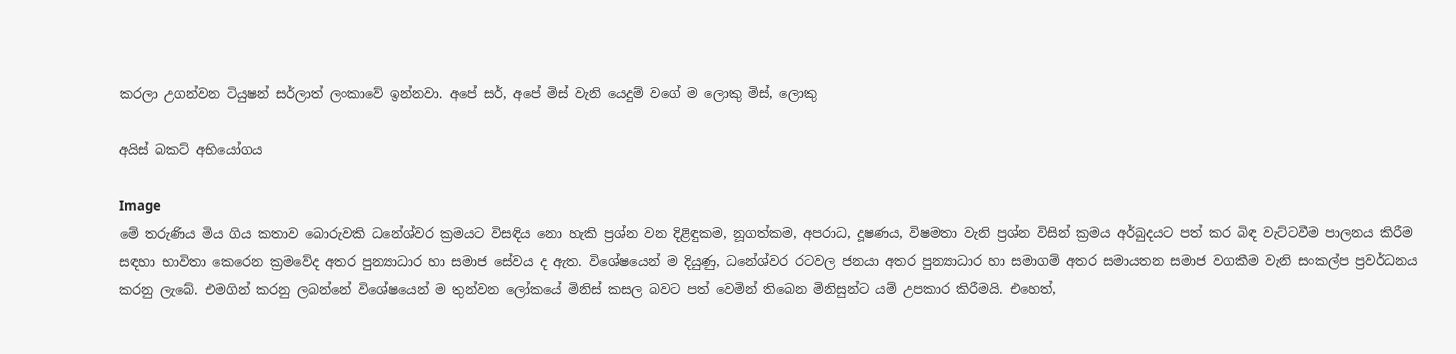කරලා උගන්වන ටියුෂන් සර්ලාත් ලංකාවේ ඉන්නවා. අපේ සර්, අපේ මිස් වැනි යෙදුම් වගේ ම ලොකු මිස්, ලොකු

අයිස් බකට් අභියෝගය

Image
මේ තරුණිය මිය ගිය කතාව බොරුවකි ධනේශ්වර ක්‍රමයට විසඳිය නො හැකි ප්‍රශ්න වන දිළිඳුකම, නූගත්කම, අපරාධ, දූෂණය, විෂමතා වැනි ප්‍රශ්න විසින් ක්‍රමය අර්බුදයට පත් කර බිඳ වැට්ටවීම පාලනය කිරීම සඳහා භාවිතා කෙරෙන ක්‍රමවේද අතර පුන්‍යාධාර හා සමාජ සේවය ද ඇත. විශේෂයෙන් ම දියුණු, ධනේශ්වර රටවල ජනයා අතර පුන්‍යාධාර හා සමාගම් අතර සමායතන සමාජ වගකීම වැනි සංකල්ප ප්‍රවර්ධනය කරනු ලැබේ. එමගින් කරනු ලබන්නේ විශේෂයෙන් ම තුන්වන ලෝකයේ මිනිස් කසල බවට පත් වෙමින් තිබෙන මිනිසුන්ට යම් උපකාර කිරීමයි. එහෙත්,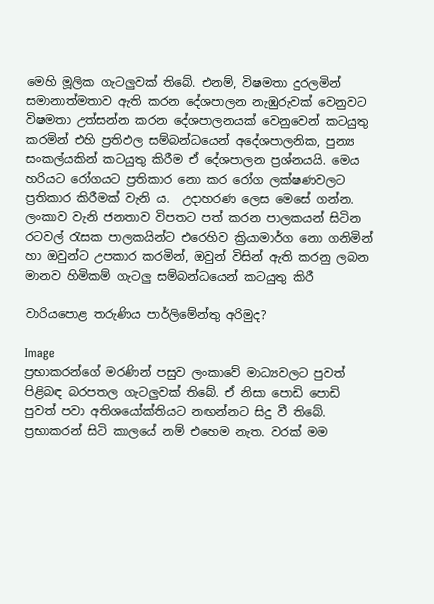මෙහි මූලික ගැටලුවක් තිබේ. එනම්, විෂමතා දුරලමින් සමානාත්මතාව ඇති කරන දේශපාලන නැඹුරුවක් වෙනුවට විෂමතා උත්සන්න කරන දේශපාලනයක් වෙනුවෙන් කටයුතු කරමින් එහි ප්‍රතිඵල සම්බන්ධයෙන් අදේශපාලනික, පුන්‍ය සංකල්යකින් කටයුතු කිරීම ඒ දේශපාලන ප්‍රශ්නයයි. මෙය හරියට රෝගයට ප්‍රතිකාර නො කර රෝග ලක්ෂණවලට ප්‍රතිකාර කිරීමක් වැනි ය.  උදාහරණ ලෙස මෙසේ ගන්න. ලංකාව වැනි ජනතාව විපතට පත් කරන පාලකයන් සිටින රටවල් රැසක පාලකයින්ට එරෙහිව ක්‍රියාමාර්ග නො ගනිමින් හා ඔවුන්ට උපකාර කරමින්, ඔවුන් විසින් ඇති කරනු ලබන මානව හිමිකම් ගැටලු සම්බන්ධයෙන් කටයුතු කිරී

වාරියපොළ තරුණිය පාර්ලිමේන්තු අරිමුද?

Image
ප්‍රභාකරන්ගේ මරණින් පසුව ලංකාවේ මාධ්‍යවලට පුවත් පිළිබඳ බරපතල ගැටලුවක් තිබේ. ඒ නිසා පොඩි පොඩි පුවත් පවා අතිශයෝක්තියට නඟන්නට සිදු වී තිබේ.  ප්‍රභාකරන් සිටි කාලයේ නම් එහෙම නැත. වරක් මම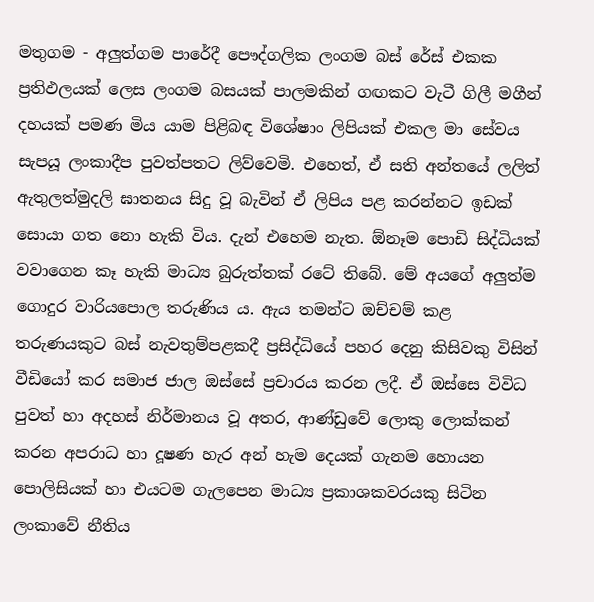මතුගම - අලුත්ගම පාරේදී පෞද්ගලික ලංගම බස් රේස් එකක ප්‍රතිඵලයක් ලෙස ලංගම බසයක් පාලමකින් ගඟකට වැටී ගිලී මගීන් දහයක් පමණ මිය යාම පිළිබඳ විශේෂාං ලිපියක් එකල මා සේවය සැපයූ ලංකාදීප පුවත්පතට ලිව්වෙමි. එහෙත්, ඒ සති අන්තයේ ලලිත් ඇතුලත්මුදලි ඝාතනය සිදු වූ බැවින් ඒ ලිපිය පළ කරන්නට ඉඩක් සොයා ගත නො හැකි විය. දැන් එහෙම නැත. ඕනෑම පොඩි සිද්ධියක් වවාගෙන කෑ හැකි මාධ්‍ය බුරුත්තක් රටේ තිබේ. මේ අයගේ අලුත්ම ගොදුර වාරියපොල තරුණිය ය. ඇය තමන්ට ඔච්චම් කළ තරුණයකුට බස් නැවතුම්පළකදී ප්‍රසිද්ධියේ පහර දෙනු කිසිවකු විසින් වීඩියෝ කර සමාජ ජාල ඔස්සේ ප්‍රචාරය කරන ලදී. ඒ ඔස්සෙ විවිධ පුවත් හා අදහස් නිර්මානය වූ අතර, ආණ්ඩුවේ ලොකු ලොක්කන් කරන අපරාධ හා දූෂණ හැර අන් හැම දෙයක් ගැනම හොයන පොලිසියක් හා එයටම ගැලපෙන මාධ්‍ය ප්‍රකාශකවරයකු සිටින ලංකාවේ නීතිය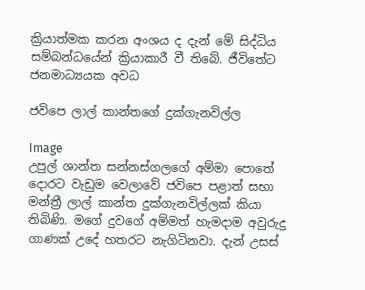ක්‍රියාත්මක කරන අංශය ද දැන් මේ සිද්ධිය සම්බන්ධයේන් ක්‍රියාකාරී වී තිබේ. ජීවිතේට ජනමාධ්‍යයක අවධ

ජවිපෙ ලාල් කාන්තගේ දුක්ගැනවිල්ල

Image
උපුල් ශාන්ත සන්නස්ගලගේ අම්මා පොතේ දොරට වැඩුම වෙලාවේ ජවිපෙ පළාත් සභා මන්ත්‍රී ලාල් කාන්ත දුක්ගැනවිල්ලක් කියා තිබිණි. මගේ දුවගේ අම්මත් හැමදාම අවුරුදු ගාණක් උදේ හතරට නැගිටිනවා. දැන් උසස්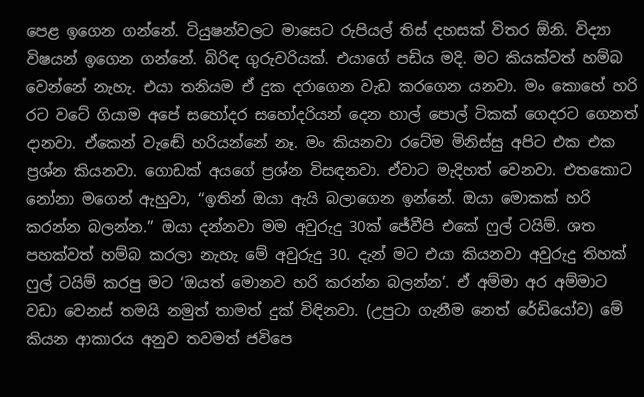පෙළ ඉගෙන ගන්නේ. ටියුෂන්වලට මාසෙට රුපියල් තිස් දහසක් විතර ඕනි. විද්‍යා විෂයන් ඉගෙන ගන්නේ. බිරිඳ ගුරුවරියක්. එයාගේ පඩිය මදි. මට කියක්වත් හම්බ වෙන්නේ නැහැ. එයා තනියම ඒ දුක දරාගෙන වැඩ කරගෙන යනවා. මං කොහේ හරි රට වටේ ගියාම අපේ සහෝදර සහෝදරියන් දෙන හාල් පොල් ටිකක් ගෙදරට ගෙනත් දානවා. ඒකෙන් වැඬේ හරියන්නේ නෑ. මං කියනවා රටේම මිනිස්සු අපිට එක එක ප්‍රශ්න කියනවා. ගොඩක් අයගේ ප්‍රශ්න විසඳනවා. ඒවාට මැදිහත් වෙනවා. එතකොට නෝනා මගෙන් ඇහුවා, ‘‘ඉතින් ඔයා ඇයි බලාගෙන ඉන්නේ. ඔයා මොකක් හරි කරන්න බලන්න.’’ ඔයා දන්නවා මම අවුරුදු 30ක් ජේවීපි එකේ ෆුල් ටයිම්. ශත පහක්වත් හම්බ කරලා නැහැ මේ අවුරුදු 30. දැන් මට එයා කියනවා අවුරුදු තිහක් ෆුල් ටයිම් කරපු මට ‘ඔයත් මොනව හරි කරන්න බලන්න’. ඒ අම්මා අර අම්මාට වඩා වෙනස් තමයි නමුත් තාමත් දුක් විඳිනවා. (උපුටා ගැනීම නෙත් රේඩියෝව) මේ කියන ආකාරය අනුව තවමත් ජවිපෙ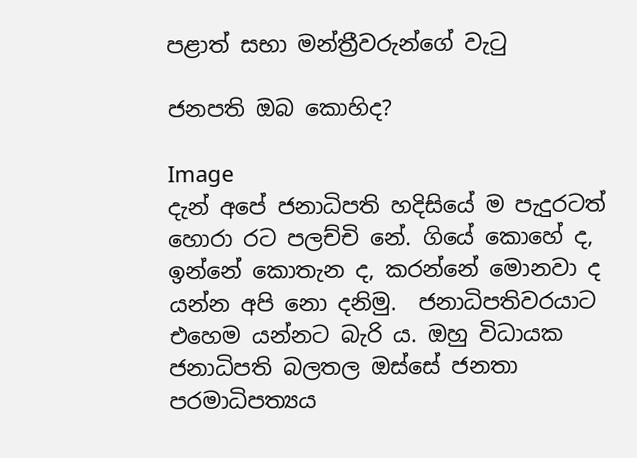පළාත් සභා මන්ත්‍රීවරුන්ගේ වැටු

ජනපති ඔබ කොහිද?

Image
දැන් අපේ ජනාධිපති හදිසියේ ම පැදුරටත් හොරා රට පලච්චි නේ. ගියේ කොහේ ද, ඉන්නේ කොතැන ද, කරන්නේ මොනවා ද යන්න අපි නො දනිමු.  ජනාධිපතිවරයාට  එහෙම යන්නට බැරි ය. ඔහු විධායක ජනාධිපති බලතල ඔස්සේ ජනතා පරමාධිපත්‍යය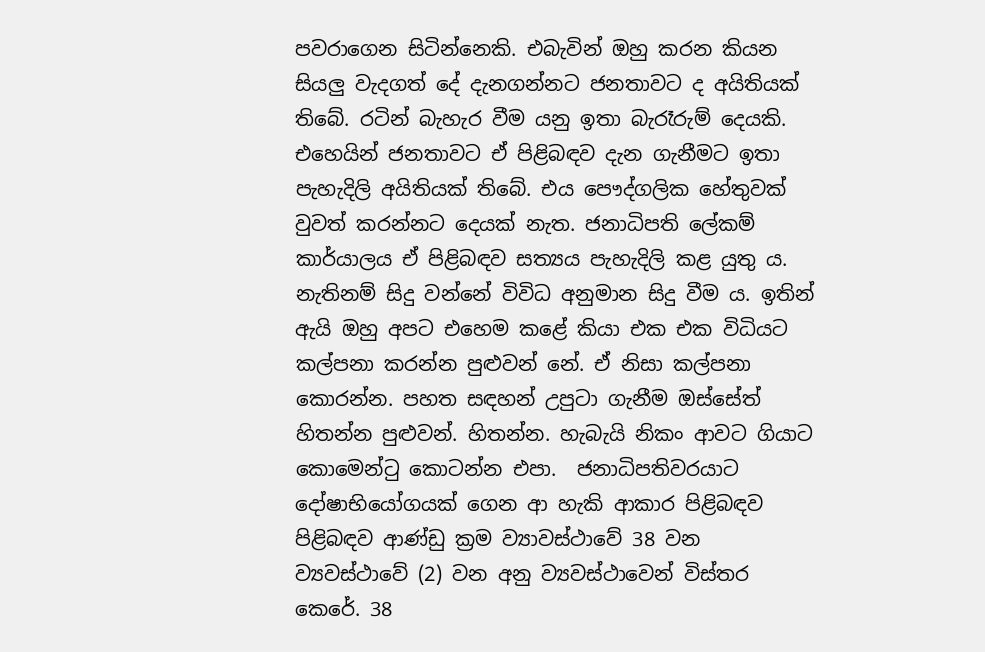පවරාගෙන සිටින්නෙකි. එබැවින් ඔහු කරන කියන සියලු වැදගත් දේ දැනගන්නට ජනතාවට ද අයිතියක් තිබේ. රටින් බැහැර වීම යනු ඉතා බැරෑරුම් දෙයකි. එහෙයින් ජනතාවට ඒ පිළිබඳව දැන ගැනීමට ඉතා පැහැදිලි අයිතියක් තිබේ. එය පෞද්ගලික හේතුවක් වුවත් කරන්නට දෙයක් නැත. ජනාධිපති ලේකම් කාර්යාලය ඒ පිළිබඳව සත්‍යය පැහැදිලි කළ යුතු ය. නැතිනම් සිදු වන්නේ විවිධ අනුමාන සිදු වීම ය. ඉතින් ඇයි ඔහු අපට එහෙම කළේ කියා එක එක විධියට කල්පනා කරන්න පුළුවන් නේ. ඒ නිසා කල්පනා කොරන්න. පහත සඳහන් උපුටා ගැනීම ඔස්සේත් හිතන්න පුළුවන්. හිතන්න. හැබැයි නිකං ආවට ගියාට කොමෙන්ටු කොටන්න එපා.  ජනාධිපතිවරයාට දෝෂාභියෝගයක් ගෙන ආ හැකි ආකාර පිළිබඳව පිළිබඳව ආණ්ඩු ක්‍රම ව්‍යාවස්ථාවේ 38 වන ව්‍යවස්‌ථාවේ (2) වන අනු ව්‍යවස්‌ථාවෙන් විස්‌තර කෙරේ. 38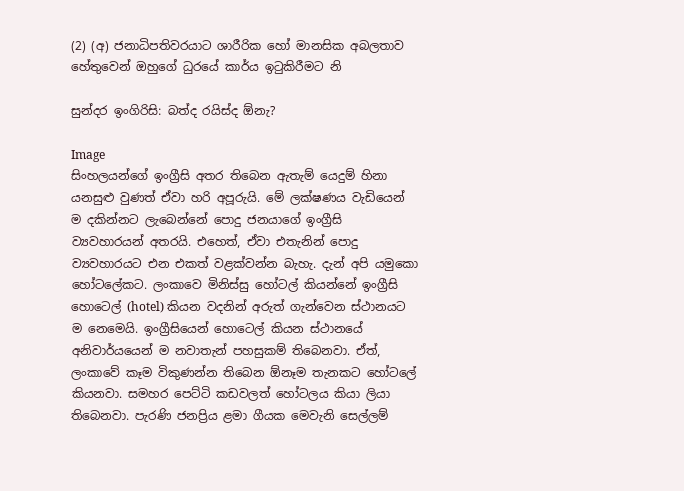(2) (අ) ජනාධිපතිවරයාට ශාරීරික හෝ මානසික අබලතාව හේතුවෙන් ඔහුගේ ධුරයේ කාර්ය ඉටුකිරීමට නි

සුන්දර ඉංගිරිසි: බත්ද රයිස්ද ඕනැ?

Image
සිංහලයන්ගේ ඉංග්‍රීසි අතර තිබෙන ඇතැම් යෙදුම් හිනා යනසුළු වුණත් ඒවා හරි අපූරුයි. මේ ලක්ෂණය වැඩියෙන් ම දකින්නට ලැබෙන්නේ පොදු ජනයාගේ ඉංග්‍රීසි ව්‍යවහාරයන් අතරයි. එහෙත්, ඒවා එතැනින් පොදු ව්‍යවහාරයට එන එකත් වළක්වන්න බැහැ. දැන් අපි යමුකො හෝටලේකට. ලංකාවෙ මිනිස්සු හෝටල් කියන්නේ ඉංග්‍රීසි හොටෙල් (hotel) කියන වදනින් අරුත් ගැන්වෙන ස්ථානයට ම නෙමෙයි. ඉංග්‍රීසියෙන් හොටෙල් කියන ස්ථානයේ අනිවාර්යයෙන් ම නවාතැන් පහසුකම් තිබෙනවා. ඒත්, ලංකාවේ කෑම විකුණන්න තිබෙන ඕනෑම තැනකට හෝටලේ කියනවා. සමහර පෙට්ටි කඩවලත් හෝටලය කියා ලියා තිබෙනවා. පැරණි ජනප්‍රිය ළමා ගීයක මෙවැනි සෙල්ලම්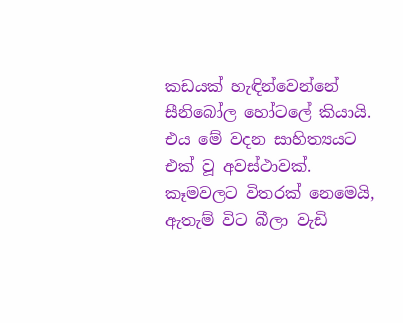කඩයක් හැඳින්වෙන්නේ සීනිබෝල හෝටලේ කියායි. එය මේ වදන සාහිත්‍යයට එක් වූ අවස්ථාවක්. කෑමවලට විතරක් නෙමෙයි, ඇතැම් විට බීලා වැඩි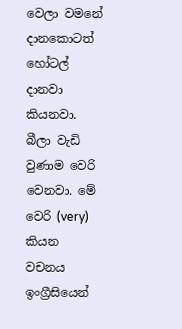වෙලා වමනේ දානකොටත් හෝටල් දානවා කියනවා. බීලා වැඩි වුණාම වෙරි වෙනවා. මේ වෙරි (very) කියන වචනය ඉංග්‍රීසියෙන්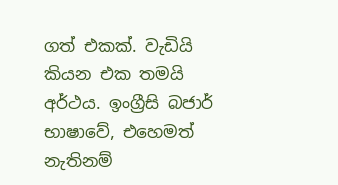ගත් එකක්. වැඩියි කියන එක තමයි අර්ථය. ඉංග්‍රීසි බජාර් භාෂාවේ, එහෙමත් නැතිනම්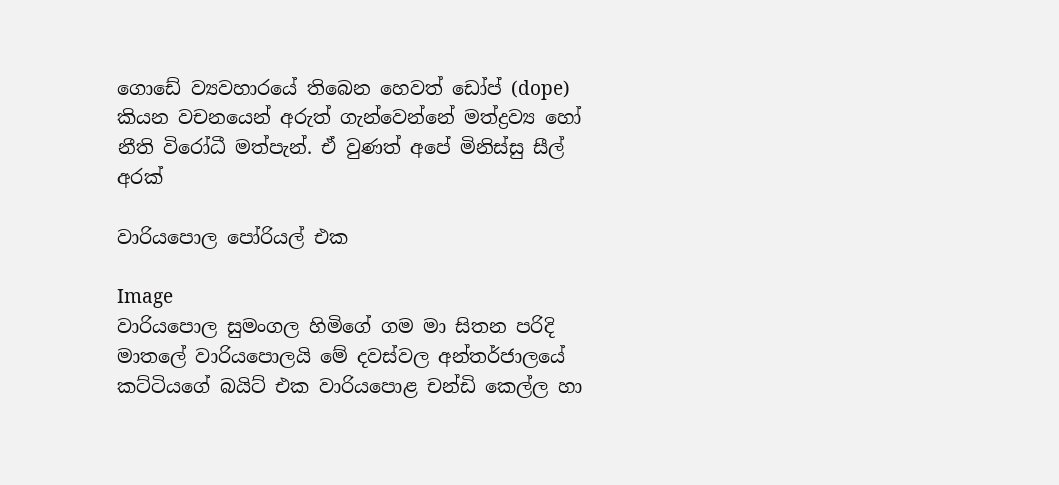ගොඩේ ව්‍යවහාරයේ තිබෙන හෙවත් ඩෝප් (dope) කියන වචනයෙන් අරුත් ගැන්වෙන්නේ මත්ද්‍රව්‍ය හෝ නීති විරෝධී මත්පැන්. ඒ වුණත් අපේ මිනිස්සු සීල් අරක්

වාරියපොල පෝරියල් එක

Image
වාරියපොල සුමංගල හිමිගේ ගම මා සිතන පරිදි මාතලේ වාරියපොලයි මේ දවස්වල අන්තර්ජාලයේ කට්ටියගේ බයිට් එක වාරියපොළ චන්ඩි කෙල්ල හා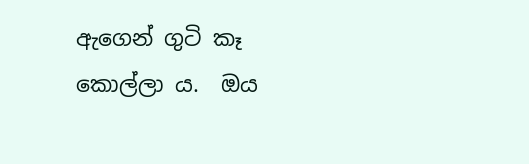ඇගෙන් ගුටි කෑ කොල්ලා ය.  ඔය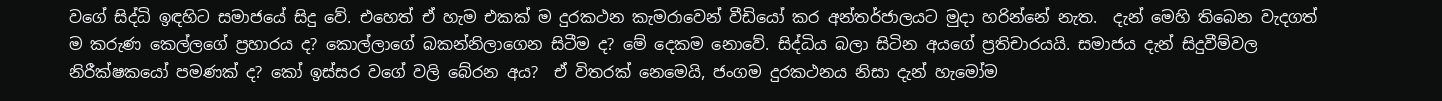වගේ සිද්ධි ඉඳහිට සමාජයේ සිදු වේ. එහෙත් ඒ හැම එකක් ම දුරකථන කැමරාවෙන් වීඩියෝ කර අන්තර්ජාලයට මුදා හරින්නේ නැත.  දැන් මෙහි තිබෙන වැදගත් ම කරුණ කෙල්ලගේ ප්‍රහාරය ද? කොල්ලාගේ බකන්නිලාගෙන සිටීම ද? මේ දෙකම නොවේ. සිද්ධිය බලා සිටින අයගේ ප්‍රතිචාරයයි. සමාජය දැන් සිදුවීම්වල නිරීක්ෂකයෝ පමණක් ද? කෝ ඉස්සර වගේ වලි බේරන අය?  ඒ විතරක් නෙමෙයි, ජංගම දුරකථනය නිසා දැන් හැමෝම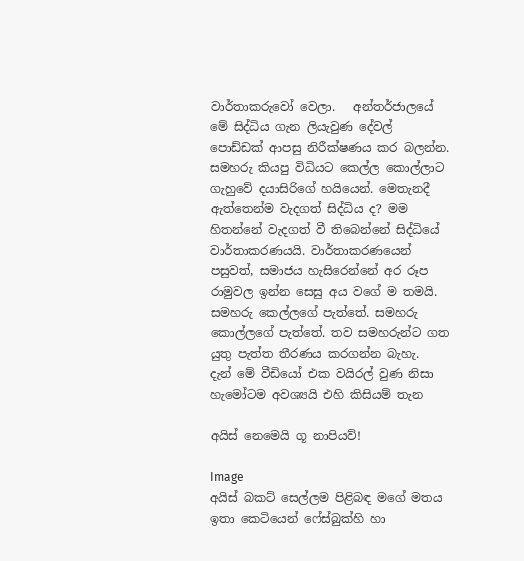වාර්තාකරුවෝ වෙලා.   අන්තර්ජාලයේ මේ සිද්ධිය ගැන ලියැවුණ දේවල් පොඩ්ඩක් ආපසු නිරීක්ෂණය කර බලන්න. සමහරු කියපු විධියට කෙල්ල කොල්ලාට ගැහුවේ දයාසිරිගේ හයියෙන්. මෙතැනදී ඇත්තෙන්ම වැදගත් සිද්ධිය ද? මම හිතන්නේ වැදගත් වී තිබෙන්නේ සිද්ධියේ වාර්තාකරණයයි. වාර්තාකරණයෙන් පසුවත්, සමාජය හැසිරෙන්නේ අර රූප රාමුවල ඉන්න සෙසු අය වගේ ම තමයි. සමහරු කෙල්ලගේ පැත්තේ. සමහරු කොල්ලගේ පැත්තේ. තව සමහරුන්ට ගත යුතු පැත්ත තීරණය කරගන්න බැහැ.   දැන් මේ වීඩියෝ එක වයිරල් වුණ නිසා හැමෝටම අවශ්‍යයි එහි කිසියම් තැන

අයිස් නෙමෙයි ගූ නාපියව්!

Image
අයිස් බකට් සෙල්ලම පිළිබඳ මගේ මතය ඉතා කෙටියෙන් ෆේස්බුක්හි හා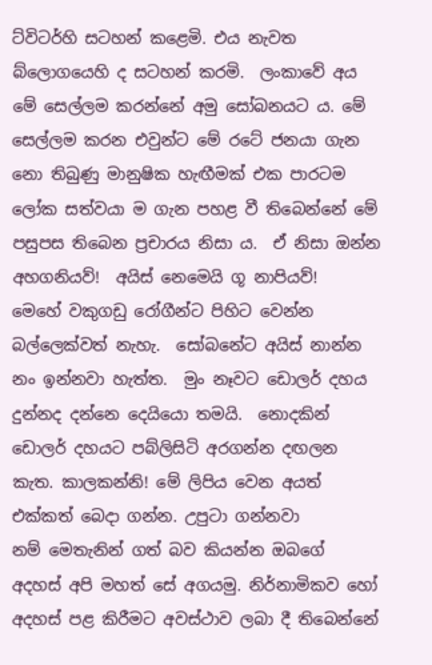ට්විටර්හි සටහන් කළෙමි. එය නැවත බ්ලොගයෙහි ද සටහන් කරමි.  ලංකාවේ අය මේ සෙල්ලම කරන්නේ අමු සෝබනයට ය. මේ සෙල්ලම කරන එවුන්ට මේ රටේ ජනයා ගැන නො තිබුණු මානුෂික හැඟීමක් එක පාරටම ලෝක සත්වයා ම ගැන පහළ වී තිබෙන්නේ මේ පසුපස තිබෙන ප්‍රචාරය නිසා ය.  ඒ නිසා ඔන්න අහගනියව්!  අයිස් නෙමෙයි ගූ නාපියව්!  මෙහේ වකුගඩු රෝගීන්ට පිහිට වෙන්න බල්ලෙක්වත් නැහැ.  සෝබනේට අයිස් නාන්න නං ඉන්නවා හැත්ත.  මුං නෑවට ඩොලර් දහය දුන්නද දන්නෙ දෙයියො තමයි.  නොදකින් ඩොලර් දහයට පබ්ලිසිටි අරගන්න දඟලන කැත. කාලකන්නි! මේ ලිපිය වෙන අයත් එක්කත් බෙදා ගන්න. උපුටා ගන්නවා නම් ‍මෙතැනින් ගත් බව කියන්න ඔබගේ අදහස් අපි මහත් සේ අගයමු. නිර්නාමිකව හෝ අදහස් පළ කිරීමට අවස්ථාව ලබා දී තිබෙන්නේ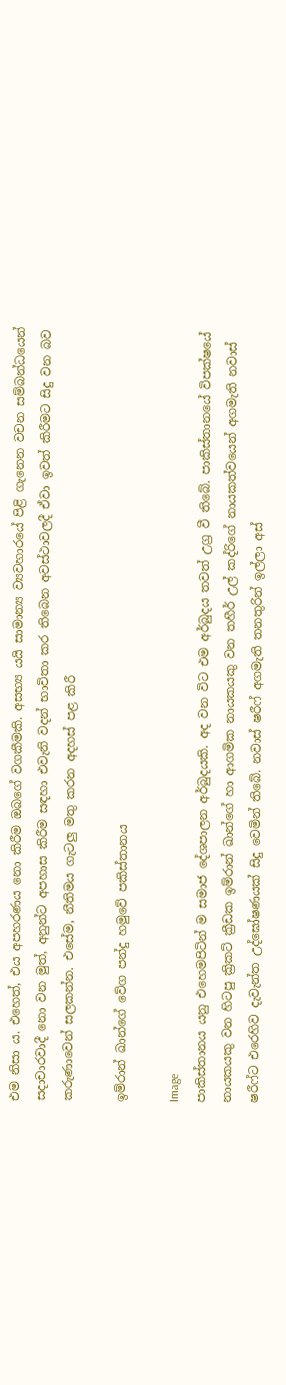එම නිසා ය. එහෙත්, එය අපහරණය නො කිරීම ඔබ‍ගේ වගකීමකි. අසභ්‍ය යයි සාමාන්‍ය ව්‍යවහාරයේ පිළි ගැනෙන වචන සම්බන්ධයෙන් සදාචාරවාදී නො වන මුත්, අනුන්ට අපහාස කිරීම සඳහා එවැනි වදන් භාවිතා කර තිබෙන අවස්ථාවලදී ඒවා ඉවත් කිරීමට සිදු වන බව කරුණාවෙන් සලකන්න. එසේම, නීතිමය ගැටලු මතු කරන අදහස් පළ කිරී

ඉම්රාන් ඛාන්ගේ වේග පන්දු හමුවේ පකිස්තානය

Image
පාකිස්තානය යනු එහෙමපිටින් ම සමාජ දේශපාලන අර්බුදයකි. අද වන විට එම අර්බුදය තවත් උග්‍ර වී තිබේ. පාකිස්තානයේ විපක්ෂයේ නායකයකු වන හිටපු ක්‍රිකට් ක්‍රීඩක ඉම්රාන් ඛාන්ගේ හා ආගමික නායකයකු වන තහීර් උල් කද්රිගේ නායකත්වයෙන් අගමැති නවාස් ෂරීෆ්ට එරෙහිව දැවැන්ත උද්ඝෝෂණයක් සිදු වෙමින් තිබේ. නවාස් ෂරීෆ් අගමැති තනතුරින් ඉල්ලා අස්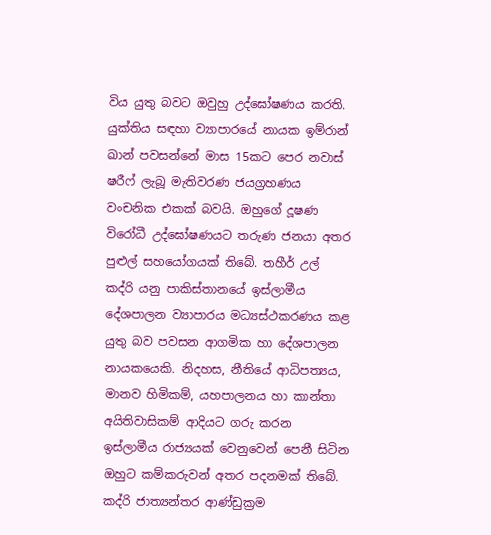විය යුතු බවට ඔවුහු උද්ඝෝෂණය කරති. යුක්තිය සඳහා ව්‍යාපාරයේ නායක ඉම්රාන් ඛාන් පවසන්නේ මාස 15කට පෙර නවාස් ෂරීෆ් ලැබූ මැතිවරණ ජයග්‍රහණය වංචනික එකක් බවයි. ඔහුගේ දූෂණ විරෝධී උද්ඝෝෂණයට තරුණ ජනයා අතර පුළුල් සහයෝගයක් තිබේ. තහීර් උල් කද්රි යනු පාකිස්තානයේ ඉස්ලාමීය දේශපාලන ව්‍යාපාරය මධ්‍යස්ථකරණය කළ යුතු බව පවසන ආගමික හා දේශපාලන නායකයෙකි. නිදහස, නීතියේ ආධිපත්‍යය, මානව හිමිකම්, යහපාලනය හා කාන්තා අයිතිවාසිකම් ආදියට ගරු කරන ඉස්ලාමීය රාජ්‍යයක් වෙනුවෙන් පෙනී සිටින ඔහුට කම්කරුවන් අතර පදනමක් තිබේ. කද්රි ජාත්‍යන්තර ආණ්ඩුක්‍රම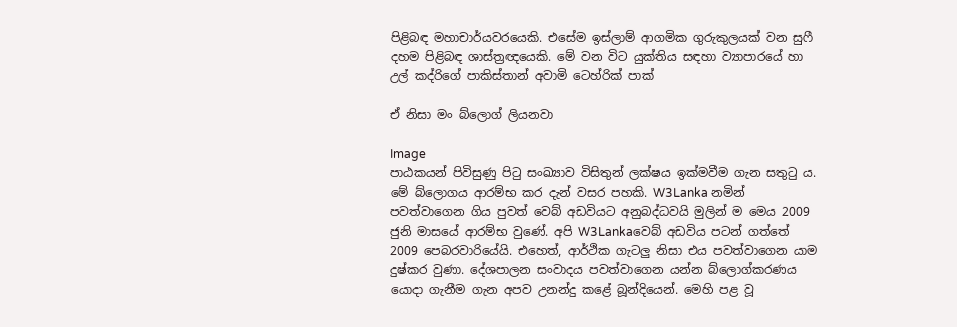පිළිබඳ මහාචාර්යවරයෙකි. එසේම ඉස්ලාම් ආගමික ගුරුකුලයක් වන සුෆී දහම පිළිබඳ ශාස්ත්‍රඥයෙකි. මේ වන විට යුක්තිය සඳහා ව්‍යාපාරයේ හා උල් කද්රිගේ පාකිස්තාන් අවාමි ටෙහ්රික් පාක්

ඒ නිසා මං බ්ලොග් ලියනවා

Image
පාඨකයන් පිවිසුණු පිටු සංඛ්‍යාව විසිතුන් ලක්ෂය ඉක්මවීම ගැන සතුටු ය. මේ බ්ලොගය ආරම්භ කර දැන් වසර පහකි. W3Lanka නමින් පවත්වාගෙන ගිය පුවත් වෙබ් අඩවියට අනුබද්ධවයි මුලින් ම මෙය 2009 ජුනි මාසයේ ආරම්භ වුණේ. අපි W3Lankaවෙබ් අඩවිය පටන් ගත්තේ 2009 පෙබරවාරියේයි. එහෙත්, ආර්ථික ගැටලු නිසා එය පවත්වාගෙන යාම දුෂ්කර වුණා. දේශපාලන සංවාදය පවත්වාගෙන යන්න බ්ලොග්කරණය යොදා ගැනීම ගැන අපව උනන්දු කළේ බූන්දියෙන්. මෙහි පළ වූ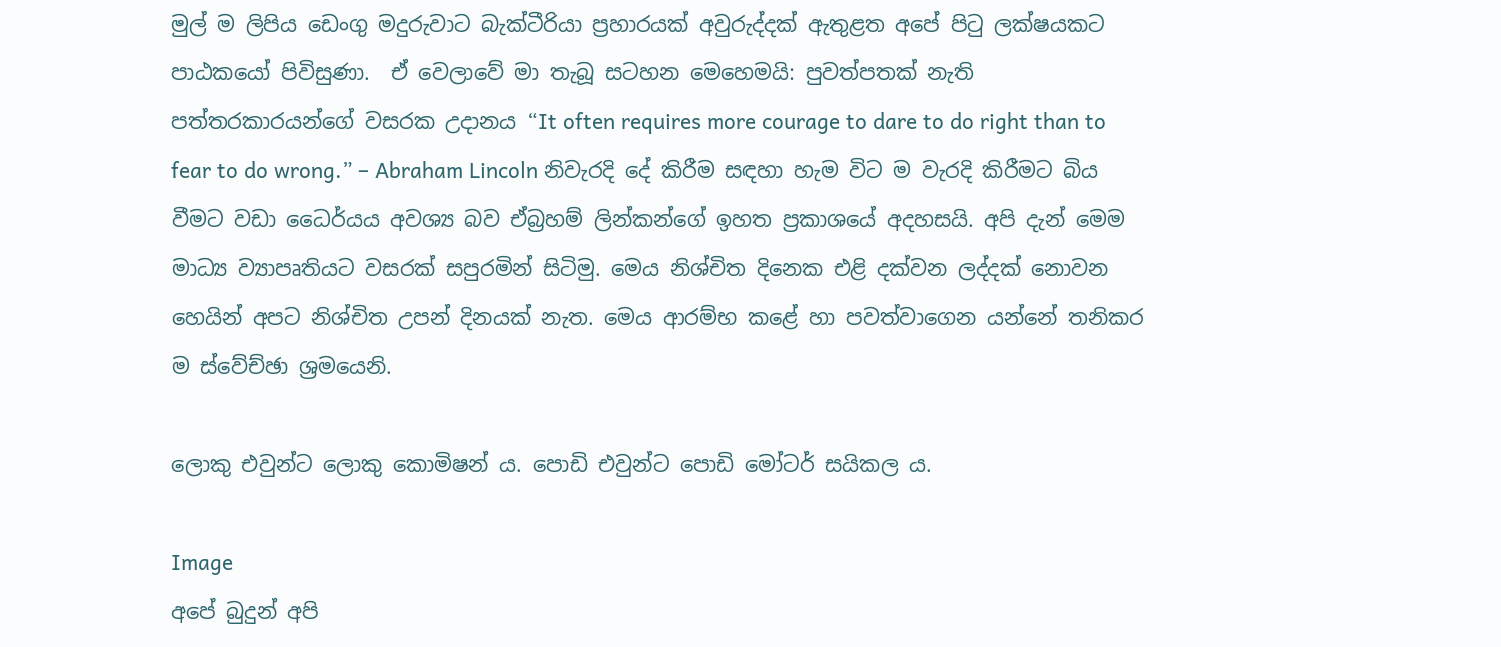මුල් ම ලිපිය ඩෙංගු මදුරුවාට බැක්ටීරියා ප්‍රහාරයක් අවුරුද්දක් ඇතුළත අපේ පිටු ලක්ෂයකට පාඨකයෝ පිවිසුණා.  ඒ වෙලාවේ මා තැබූ සටහන මෙහෙමයි: පුවත්පතක් නැති පත්තරකාරයන්ගේ වසරක උදානය “It often requires more courage to dare to do right than to fear to do wrong.” – Abraham Lincoln නිවැරදි දේ කිරීම සඳහා හැම විට ම වැරදි කිරීමට බිය වීමට වඩා ධෛර්යය අවශ්‍ය බව ඒබ්‍රහම් ලින්කන්ගේ ඉහත ප්‍රකාශයේ අදහසයි. අපි දැන් මෙම මාධ්‍ය ව්‍යාපෘතියට වසරක් සපුරමින් සිටිමු. මෙය නිශ්චිත දිනෙක එළි දක්වන ලද්දක් නොවන හෙයින් අපට නිශ්චිත උපන් දිනයක් නැත. මෙය ආරම්භ කළේ හා පවත්වාගෙන යන්නේ තනිකර ම ස්වේච්ඡා ශ්‍රමයෙනි.

ලොකු එවුන්ට ලොකු කොමිෂන් ය. පොඩි එවුන්ට පොඩි මෝටර් සයිකල ය.

Image
අපේ බුදුන් අපි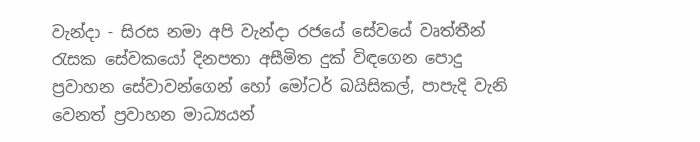වැන්දා - සිරස නමා අපි වැන්දා රජයේ සේවයේ වෘත්තීන් රැසක සේවකයෝ දිනපතා අසීමිත දුක් විඳගෙන පොදු ප්‍රවාහන සේවාවන්ගෙන් හෝ මෝටර් බයිසිකල්, පාපැදි වැනි වෙනත් ප්‍රවාහන මාධ්‍යයන්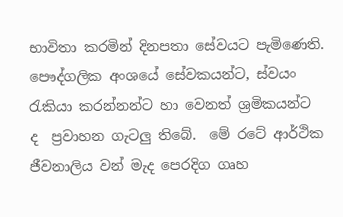භාවිතා කරමින් දිනපතා සේවයට පැමිණෙති.  පෞද්ගලික අංශයේ සේවකයන්ට, ස්වයං රැකියා කරන්නන්ට හා වෙනත් ශ්‍රමිකයන්ට ද  ප්‍රවාහන ගැටලු තිබේ.  මේ රටේ ආර්ථික ජීවනාලිය වන් මැද පෙරදිග ගෘහ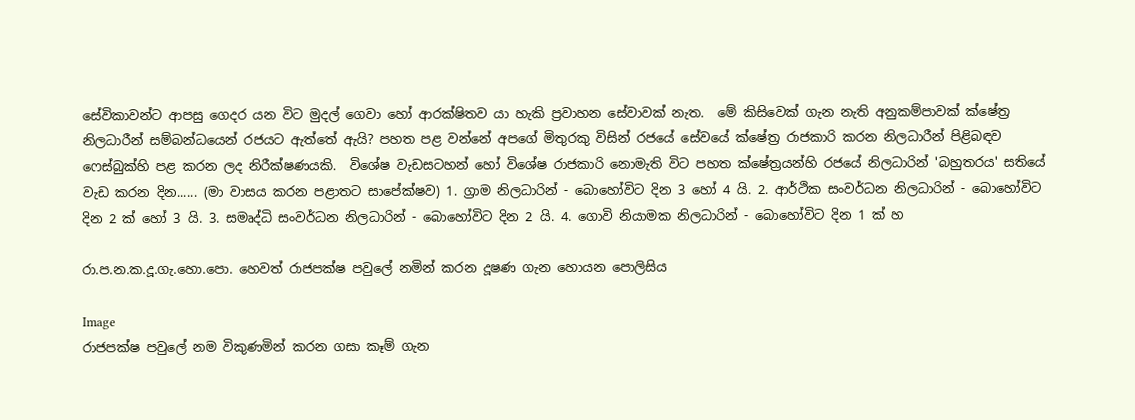සේවිකාවන්ට ආපසු ගෙදර යන විට මුදල් ගෙවා හෝ ආරක්ෂිතව යා හැකි ප්‍රවාහන සේවාවක් නැත.  මේ කිසිවෙක් ගැන නැති අනුකම්පාවක් ක්ෂේත්‍ර නිලධාරීන් සම්බන්ධයෙන් රජයට ඇත්තේ ඇයි? පහත පළ වන්නේ අපගේ මිතුරකු විසින් රජයේ සේවයේ ක්ෂේත්‍ර රාජකාරි කරන නිලධාරීන් පිළිබඳව ෆෙස්බුක්හි පළ කරන ලද නිරීක්ෂණයකි.  විශේෂ වැඩසටහන් හෝ විශේෂ රාජකාරි නොමැති විට පහත ක්ෂේත්‍රයන්හි රජයේ නිලධාරින් 'බහුතරය' සතියේ වැඩ කරන දින...... (මා වාසය කරන පළාතට සාපේක්ෂව) 1. ග්‍රාම නිලධාරින් - බොහෝවිට දින 3 හෝ 4 යි. 2. ආර්ථික සංවර්ධන නිලධාරින් - බොහෝවිට දින 2 ක් හෝ 3 යි. 3. සමෘද්ධි සංවර්ධන නිලධාරින් - බොහෝවිට දින 2 යි. 4. ගොවි නියාමක නිලධාරින් - බොහෝවිට දින 1 ක් හ

රා.ප.න.ක.දූ.ගැ.හො.පො. හෙවත් රාජපක්ෂ පවුලේ නමින් කරන දූෂණ ගැන හොයන පොලිසිය

Image
රාජපක්ෂ පවුලේ නම විකුණමින් කරන ගසා කෑම් ගැන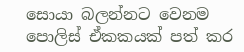සොයා බලන්නට වෙනම පොලිස් ඒකකයක් පත් කර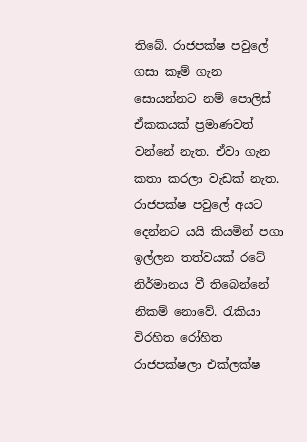තිබේ. රාජපක්ෂ පවුලේ ගසා කෑම් ගැන සොයන්නට නම් පොලිස් ඒකකයක් ප්‍රමාණවත් වන්නේ නැත. ඒවා ගැන කතා කරලා වැඩක් නැත.  රාජපක්ෂ පවුලේ අයට දෙන්නට යයි කියමින් පගා ඉල්ලන තත්වයක් රටේ නිර්මානය වී තිබෙන්නේ නිකම් නොවේ. රැකියා විරහිත රෝහිත රාජපක්ෂලා එක්ලක්ෂ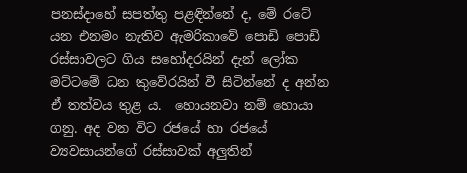පනස්දාහේ සපත්තු පළඳින්නේ ද, මේ රටේ යන එනමං නැතිව ඇමරිකාවේ පොඩි පොඩි රස්සාවලට ගිය සහෝදරයින් දැන් ලෝක මට්ටමේ ධන කුවේරයින් වී සිටින්නේ ද අන්න ඒ තත්වය තුළ ය.  හොයනවා නම් හොයා ගනු. අද වන විට රජයේ හා රජයේ ව්‍යවසායන්ගේ රස්සාවක් අලුතින්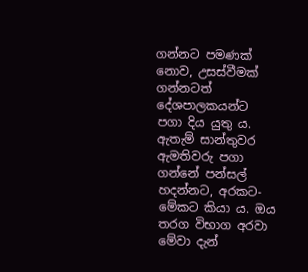ගන්නට පමණක් නොව, උසස්වීමක් ගන්නටත් දේශපාලකයන්ට පගා දිය යුතු ය. ඇතැම් සාන්තුවර ඇමතිවරු පගා ගන්නේ පන්සල් හදන්නට, අරකට-මේකට කියා ය. ඔය තරග විභාග අරවා මේවා දැන්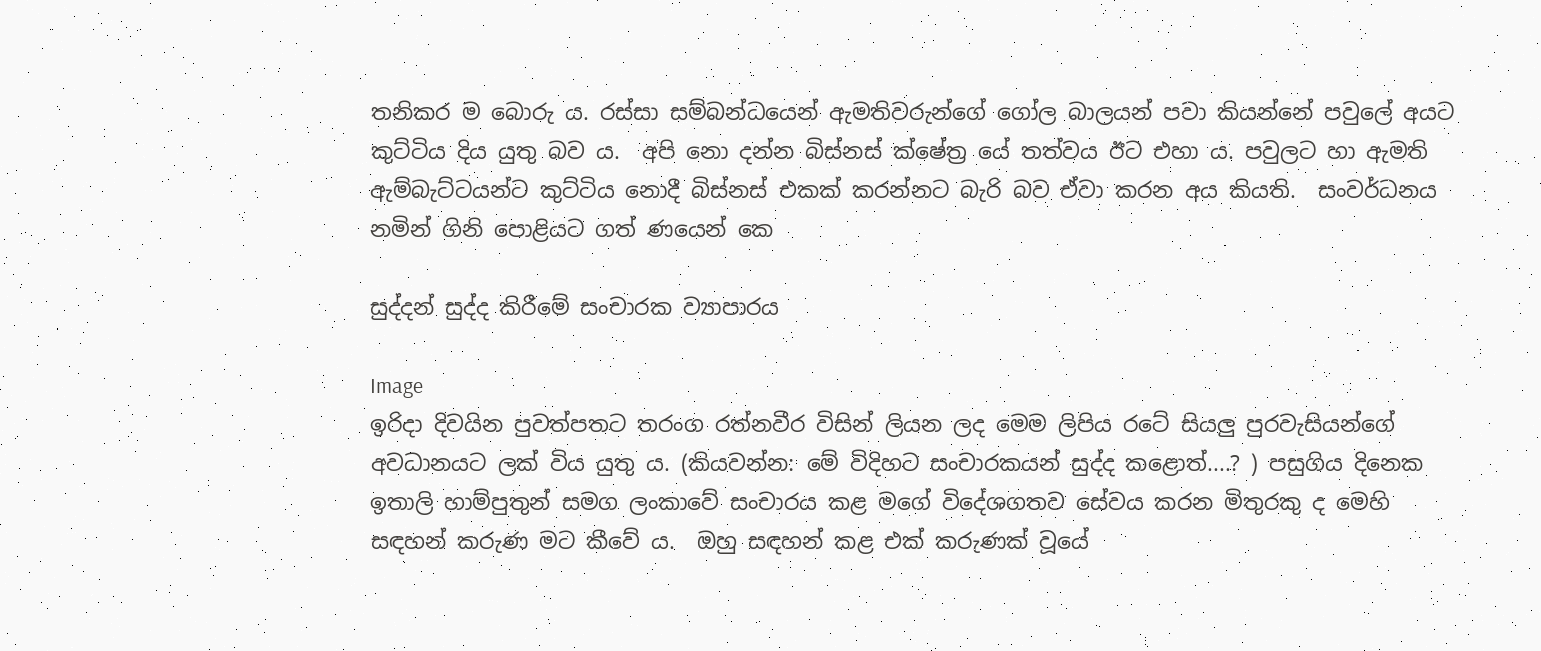තනිකර ම බොරු ය. රස්සා සම්බන්ධයෙන් ඇමතිවරුන්ගේ ගෝල බාලයන් පවා කියන්නේ පවුලේ අයට කුට්ටිය දිය යුතු බව ය.  අපි නො දන්න බිස්නස් ක්ෂේත්‍ර යේ තත්වය ඊට එහා ය. පවුලට හා ඇමති ඇම්බැට්ටයන්ට කුට්ටිය නොදී බිස්නස් එකක් කරන්නට බැරි බව ඒවා කරන අය කියති.  සංවර්ධනය නමින් ගිනි පොළියට ගත් ණයෙන් කෙ

සුද්දන් සුද්ද කිරීමේ සංචාරක ව්‍යාපාරය

Image
ඉරිදා දිවයින පුවත්පතට තරංග රත්නවීර විසින් ලියන ලද මෙම ලිපිය රටේ සියලු පුරවැසියන්ගේ අවධානයට ලක් විය යුතු ය. (කියවන්න: මේ විදිහට සංචාරකයන් සුද්ද කළොත්....? ) පසුගිය දිනෙක ඉතාලි හාම්පුතුන් සමග ලංකාවේ සංචාරය කළ මගේ විදේශගතව සේවය කරන මිතුරකු ද මෙහි සඳහන් කරුණ මට කීවේ ය.  ඔහු සඳහන් කළ එක් කරුණක් වූයේ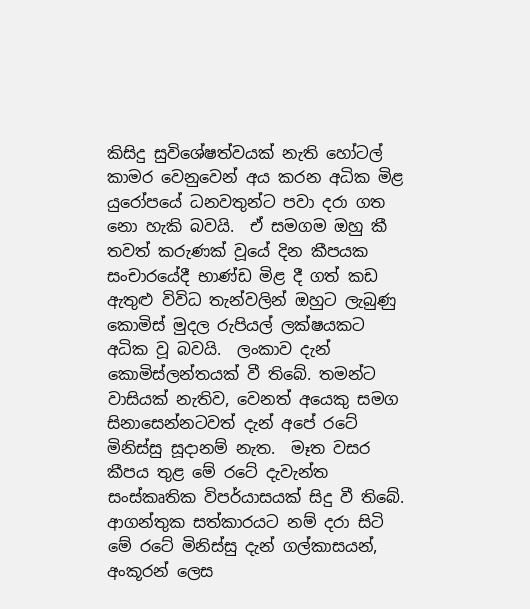කිසිදු සුවිශේෂත්වයක් නැති හෝටල් කාමර වෙනුවෙන් අය කරන අධික මිළ යුරෝපයේ ධනවතුන්ට පවා දරා ගත නො හැකි බවයි.  ඒ සමගම ඔහු කී තවත් කරුණක් වූයේ දින කීපයක සංචාරයේදී භාණ්ඩ මිළ දී ගත් කඩ ඇතුළු විවිධ තැන්වලින් ඔහුට ලැබුණු කොමිස් මුදල රුපියල් ලක්ෂයකට අධික වූ බවයි.  ලංකාව දැන් කොමිස්ලන්තයක් වී තිබේ. තමන්ට වාසියක් නැතිව, වෙනත් අයෙකු සමග සිනාසෙන්නටවත් දැන් අපේ රටේ මිනිස්සු සූදානම් නැත.  මෑත වසර කීපය තුළ මේ රටේ දැවැන්ත සංස්කෘතික විපර්යාසයක් සිදු වී තිබේ. ආගන්තුක සත්කාරයට නම් දරා සිටි මේ රටේ මිනිස්සු දැන් ගල්කාසයන්, අංකූරන් ලෙස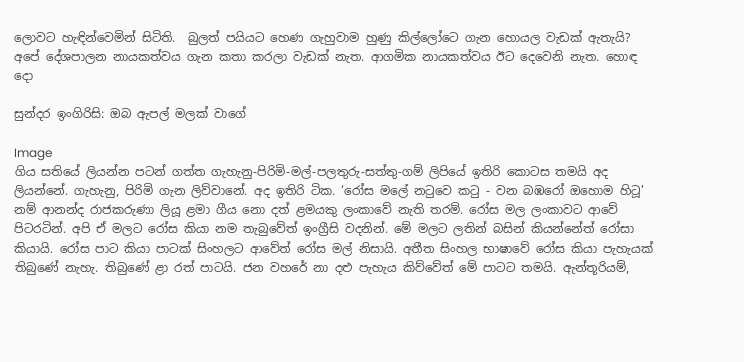ලොවට හැඳින්වෙමින් සිටිති.  බුලත් පයියට හෙණ ගැහුවාම හුණු කිල්ලෝටෙ ගැන හොයල වැඩක් ඇතැයි?  අපේ දේශපාලන නායකත්වය ගැන කතා කරලා වැඩක් නැත. ආගමික නායකත්වය ඊට දෙවෙනි නැත. හොඳ දො

සුන්දර ඉංගිරිසි: ඔබ ඇපල් මලක් වාගේ

Image
ගිය සතියේ ලියන්න පටන් ගත්ත ගැහැනු-පිරිමි-මල්-පලතුරු-සත්තු-ගම් ලිපියේ ඉතිරි කොටස තමයි අද ලියන්නේ. ගැහැනු, පිරිමි ගැන ලිව්වානේ. අද ඉතිරි ටික. ‘රෝස මලේ නටුවෙ කටු - වන බඹරෝ ඔහොම හිටූ' නම් ආනන්ද රාජකරුණා ලියූ ළමා ගීය නො දත් ළමයකු ලංකාවේ නැති තරම්. රෝස මල ලංකාවට ආවේ පිටරටින්. අපි ඒ මලට රෝස කියා නම තැබුවේත් ඉංග්‍රීසි වදනින්. මේ මලට ලතින් බසින් කියන්නේත් රෝසා කියායි. රෝස පාට කියා පාටක් සිංහලට ආවේත් රෝස මල් නිසායි. අතීත සිංහල භාෂාවේ රෝස කියා පැහැයක් තිබුණේ නැහැ. තිබුණේ ළා රත් පාටයි. ජන වහරේ නා දළු පැහැය කිව්වේත් මේ පාටට තමයි. ඇන්තූරියම්,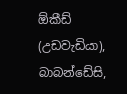ඕකීඩ් (උඩවැඩියා), බාබන්ඩේසි,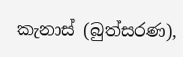කැනාස් (බුත්සරණ),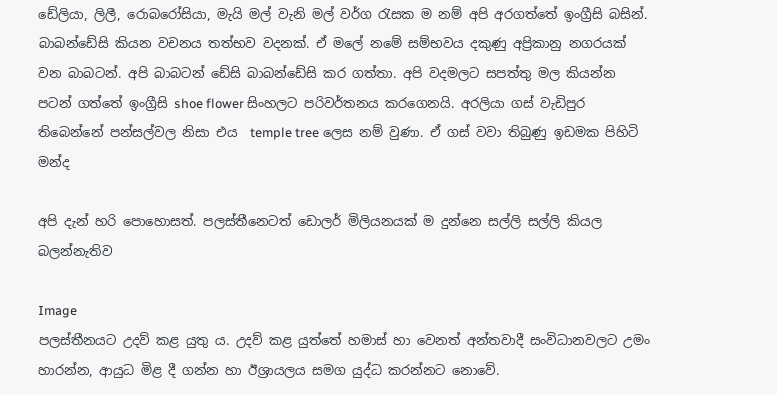ඩේලියා, ලිලී, රොබරෝසියා, මැයි මල් වැනි මල් වර්ග රැසක ම නම් අපි අරගත්තේ ඉංග්‍රීසි බසින්. බාබන්ඩේසි කියන වචනය තත්භව වදනක්. ඒ මලේ නමේ සම්භවය දකුණු අප්‍රිකානු නගරයක් වන බාබටන්. අපි බාබටන් ඩේසි බාබන්ඩේසි කර ගත්තා. අපි වදමලට සපත්තු මල කියන්න පටන් ගත්තේ ඉංග්‍රීසි shoe flower සිංහලට පරිවර්තනය කරගෙනයි. අරලියා ගස් වැඩිපුර තිබෙන්නේ පන්සල්වල නිසා එය  temple tree ලෙස නම් වුණා. ඒ ගස් වවා තිබුණු ඉඩමක පිහිටි මන්ද

අපි දැන් හරි පොහොසත්. පලස්තීනෙටත් ඩොලර් මිලියනයක් ම දුන්නෙ සල්ලි සල්ලි කියල බලන්නැතිව

Image
පලස්තීනයට උදව් කළ යුතු ය. උදව් කළ යුත්තේ හමාස් හා වෙනත් අන්තවාදී සංවිධානවලට උමං හාරන්න, ආයුධ මිළ දී ගන්න හා ඊශ්‍රායලය සමග යුද්ධ කරන්නට නොවේ.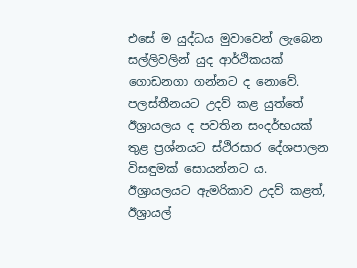එසේ ම යුද්ධය මුවාවෙන් ලැබෙන සල්ලිවලින් යුද ආර්ථිකයක් ගොඩනගා ගන්නට ද නොවේ. පලස්තීනයට උදව් කළ යුත්තේ ඊශ්‍රායලය ද පවතින සංදර්භයක් තුළ ප්‍රශ්නයට ස්ථිරසාර දේශපාලන විසඳුමක් සොයන්නට ය. ඊශ්‍රායලයට ඇමරිකාව උදව් කළත්, ඊශ්‍රායල්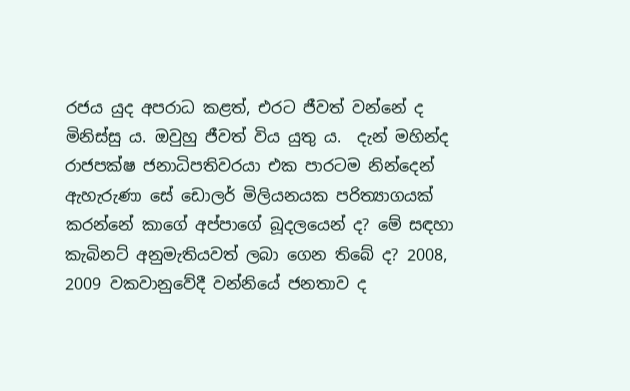රජය යුද අපරාධ කළත්, එරට ජීවත් වන්නේ ද මිනිස්සු ය. ඔවුහු ජීවත් විය යුතු ය.  දැන් මහින්ද රාජපක්ෂ ජනාධිපතිවරයා එක පාරටම නින්දෙන් ඇහැරුණා සේ ඩොලර් මිලියනයක පරිත්‍යාගයක් කරන්නේ කාගේ අප්පාගේ බූදලයෙන් ද? මේ සඳහා කැබිනට් අනුමැතියවත් ලබා ගෙන තිබේ ද? 2008, 2009 වකවානුවේදී වන්නියේ ජනතාව ද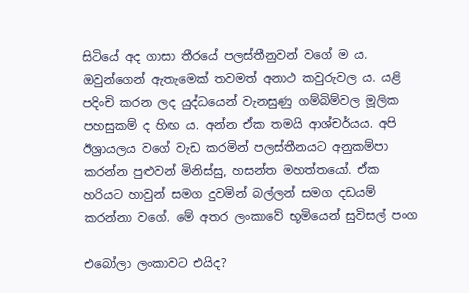සිටියේ අද ගාසා තීරයේ පලස්තීනුවන් වගේ ම ය. ඔවුන්ගෙන් ඇතැමෙක් තවමත් අනාථ කවුරුවල ය. යළි පදිංචි කරන ලද යුද්ධයෙන් වැනසුණු ගම්බිම්වල මූලික පහසුකම් ද හිඟ ය. අන්න ඒක තමයි ආශ්චර්යය. අපි ඊශ්‍රායලය වගේ වැඩ කරමින් පලස්තීනයට අනුකම්පා කරන්න පුළුවන් මිනිස්සු, හසන්ත මහත්තයෝ. ඒක හරියට හාවුන් සමග දුවමින් බල්ලන් සමග දඩයම් කරන්නා වගේ. මේ අතර ලංකාවේ භූමියෙන් සුවිසල් පංග

එබෝලා ලංකාවට එයිද?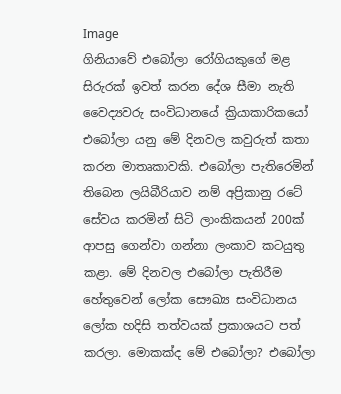Image
ගිනියාවේ එබෝලා රෝගියකුගේ මළ සිරුරක් ඉවත් කරන දේශ සීමා නැති වෛද්‍යවරු සංවිධානයේ ක්‍රියාකාරිකයෝ එබෝලා යනු මේ දිනවල කවුරුත් කතා කරන මාතෘකාවකි. එබෝලා පැතිරෙමින් තිබෙන ලයිබීරියාව නම් අප්‍රිකානු රටේ සේවය කරමින් සිටි ලාංකිකයන් 200ක් ආපසු ගෙන්වා ගන්නා ලංකාව කටයුතු කළා. මේ දිනවල එබෝලා පැතිරීම හේතුවෙන් ලෝක සෞඛ්‍ය සංවිධානය ලෝක හදිසි තත්වයක් ප්‍රකාශයට පත් කරලා. මොකක්ද මේ එබෝලා? එබෝලා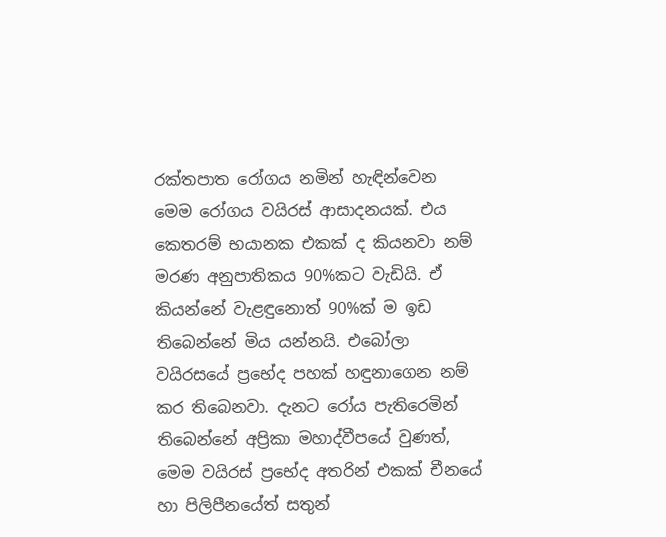රක්තපාත රෝගය නමින් හැඳින්වෙන මෙම රෝගය වයිරස් ආසාදනයක්. එය කෙතරම් භයානක එකක් ද කියනවා නම් මරණ අනුපාතිකය 90%කට වැඩියි. ඒ කියන්නේ වැළඳුනොත් 90%ක් ම ඉඩ තිබෙන්නේ මිය යන්නයි. එබෝලා වයිරසයේ ප්‍රභේද පහක් හඳුනාගෙන නම් කර තිබෙනවා. දැනට රෝය පැතිරෙමින් තිබෙන්නේ අප්‍රිකා මහාද්වීපයේ වුණත්, මෙම වයිරස් ප්‍රභේද අතරින් එකක් චීනයේ හා පිලිපීනයේත් සතුන්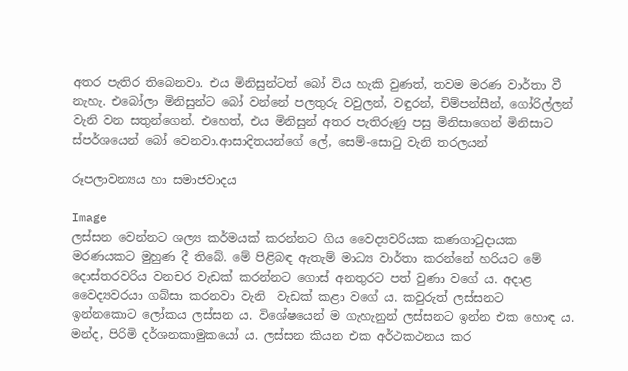අතර පැතිර තිබෙනවා. එය මිනිසුන්ටත් බෝ විය හැකි වුණත්, තවම මරණ වාර්තා වී නැහැ. එබෝලා මිනිසුන්ට බෝ වන්නේ පලතුරු වවුලන්, වඳුරන්, චිම්පන්සීන්, ගෝරිල්ලන් වැනි වන සතුන්ගෙන්. එහෙත්, එය මිනිසුන් අතර පැතිරුණු පසු මිනිසාගෙන් මිනිසාට ස්පර්ශයෙන් බෝ වෙනවා.ආසාදිතයන්ගේ ලේ, සෙම්-සොටු වැනි තරලයන්

රූපලාවන්‍යය හා සමාජවාදය

Image
ලස්සන වෙන්නට ශල්‍ය කර්මයක් කරන්නට ගිය වෛද්‍යවරියක කණගාටුදායක මරණයකට මුහුණ දී තිබේ. මේ පිළිබඳ ඇතැම් මාධ්‍ය වාර්තා කරන්නේ හරියට මේ දොස්තරවරිය වනචර වැඩක් කරන්නට ගොස් අනතුරට පත් වුණා වගේ ය. අදාළ වෛද්‍යවරයා ගබ්සා කරනවා වැනි  වැඩක් කළා වගේ ය. කවුරුත් ලස්සනට ඉන්නකොට ලෝකය ලස්සන ය. විශේෂයෙන් ම ගැහැනුන් ලස්සනට ඉන්න එක හොඳ ය. මන්ද, පිරිමි දර්ශනකාමුකයෝ ය. ලස්සන කියන එක අර්ථකථනය කර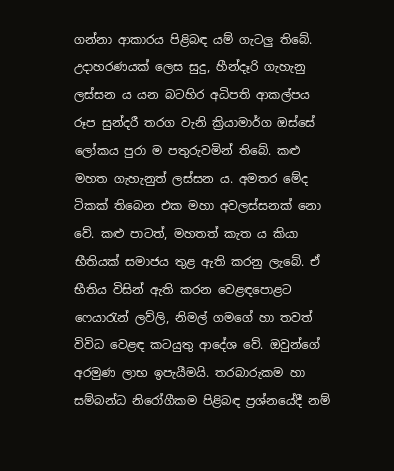ගන්නා ආකාරය පිළිබඳ යම් ගැටලු තිබේ. උදාහරණයක් ලෙස සුදු, හීන්දෑරි ගැහැනු ලස්සන ය යන බටහිර අධිපති ආකල්පය රූප සුන්දරී තරග වැනි ක්‍රියාමාර්ග ඔස්සේ ලෝකය පුරා ම පතුරුවමින් තිබේ. කළු මහත ගැහැනුත් ලස්සන ය. අමතර මේද ටිකක් තිබෙන එක මහා අවලස්සනක් නො වේ. කළු පාටත්, මහතත් කැත ය කියා භීතියක් සමාජය තුළ ඇති කරනු ලැබේ. ඒ භීතිය විසින් ඇති කරන වෙළඳපොළට ෆෙයාරැන් ලව්ලි, නිමල් ගමගේ හා තවත් විවිධ වෙළඳ කටයුතු ආදේශ වේ. ඔවුන්ගේ අරමුණ ලාභ ඉපැයීමයි. තරබාරුකම හා සම්බන්ධ නිරෝගීකම පිළිබඳ ප්‍රශ්නයේදී නම්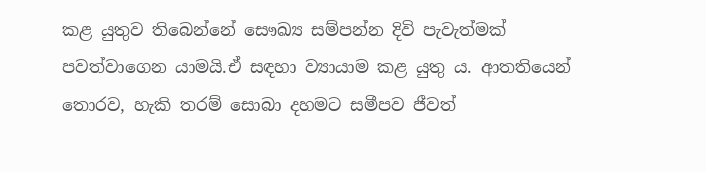කළ යුතුව තිබෙන්නේ සෞඛ්‍ය සම්පන්න දිවි පැවැත්මක් පවත්වාගෙන යාමයි.ඒ සඳහා ව්‍යායාම කළ යුතු ය. ආතතියෙන් තොරව, හැකි තරම් සොබා දහමට සමීපව ජීවත්